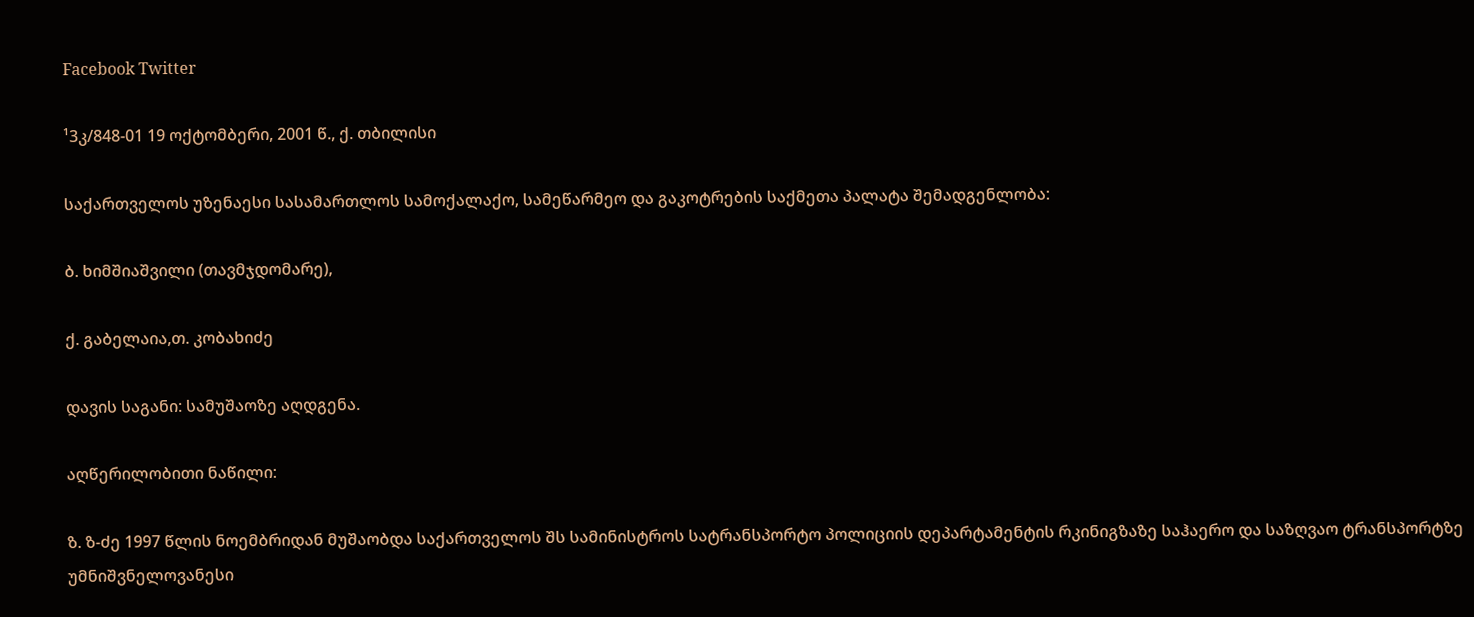Facebook Twitter

¹3კ/848-01 19 ოქტომბერი, 2001 წ., ქ. თბილისი

საქართველოს უზენაესი სასამართლოს სამოქალაქო, სამეწარმეო და გაკოტრების საქმეთა პალატა შემადგენლობა:

ბ. ხიმშიაშვილი (თავმჯდომარე),

ქ. გაბელაია,თ. კობახიძე

დავის საგანი: სამუშაოზე აღდგენა.

აღწერილობითი ნაწილი:

ზ. ზ-ძე 1997 წლის ნოემბრიდან მუშაობდა საქართველოს შს სამინისტროს სატრანსპორტო პოლიციის დეპარტამენტის რკინიგზაზე საჰაერო და საზღვაო ტრანსპორტზე უმნიშვნელოვანესი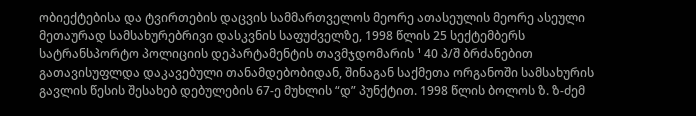ობიექტებისა და ტვირთების დაცვის სამმართველოს მეორე ათასეულის მეორე ასეული მეთაურად სამსახურებრივი დასკვნის საფუძველზე, 1998 წლის 25 სექტემბერს სატრანსპორტო პოლიციის დეპარტამენტის თავმჯდომარის ¹ 40 პ/შ ბრძანებით გათავისუფლდა დაკავებული თანამდებობიდან, შინაგან საქმეთა ორგანოში სამსახურის გავლის წესის შესახებ დებულების 67-ე მუხლის “დ” პუნქტით. 1998 წლის ბოლოს ზ. ზ-ძემ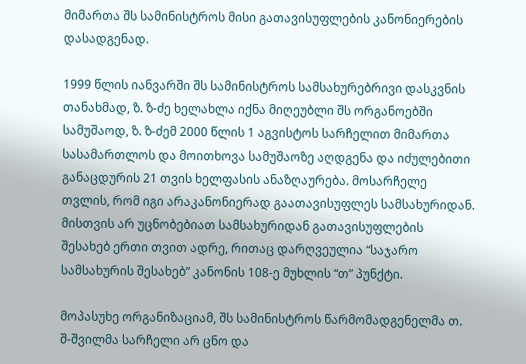მიმართა შს სამინისტროს მისი გათავისუფლების კანონიერების დასადგენად.

1999 წლის იანვარში შს სამინისტროს სამსახურებრივი დასკვნის თანახმად, ზ. ზ-ძე ხელახლა იქნა მიღეუბლი შს ორგანოებში სამუშაოდ, ზ. ზ-ძემ 2000 წლის 1 აგვისტოს სარჩელით მიმართა სასამართლოს და მოითხოვა სამუშაოზე აღდგენა და იძულებითი განაცდურის 21 თვის ხელფასის ანაზღაურება. მოსარჩელე თვლის, რომ იგი არაკანონიერად გაათავისუფლეს სამსახურიდან. მისთვის არ უცნობებიათ სამსახურიდან გათავისუფლების შესახებ ერთი თვით ადრე, რითაც დარღვეულია “საჯარო სამსახურის შესახებ” კანონის 108-ე მუხლის “თ” პუნქტი.

მოპასუხე ორგანიზაციამ, შს სამინისტროს წარმომადგენელმა თ. შ-შვილმა სარჩელი არ ცნო და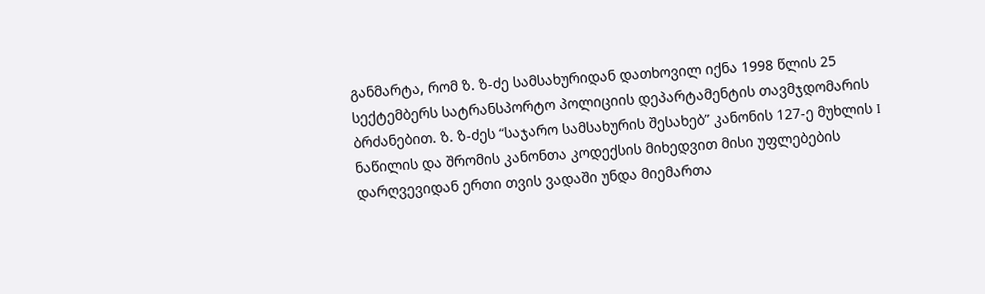განმარტა, რომ ზ. ზ-ძე სამსახურიდან დათხოვილ იქნა 1998 წლის 25 სექტემბერს სატრანსპორტო პოლიციის დეპარტამენტის თავმჯდომარის ბრძანებით. ზ. ზ-ძეს “საჯარო სამსახურის შესახებ” კანონის 127-ე მუხლის I ნაწილის და შრომის კანონთა კოდექსის მიხედვით მისი უფლებების დარღვევიდან ერთი თვის ვადაში უნდა მიემართა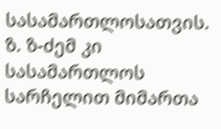სასამართლოსათვის. ზ. ზ-ძემ კი სასამართლოს სარჩელით მიმართა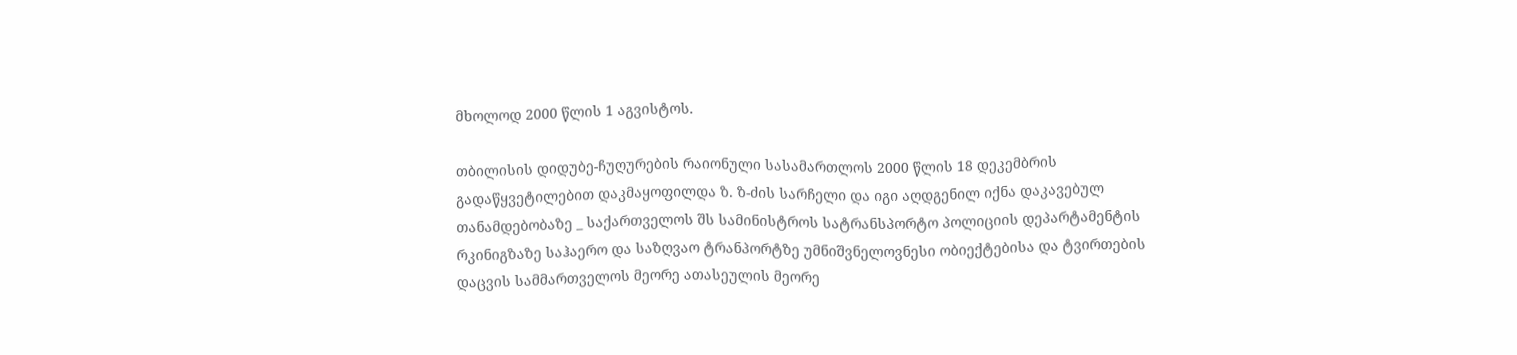მხოლოდ 2000 წლის 1 აგვისტოს.

თბილისის დიდუბე-ჩუღურების რაიონული სასამართლოს 2000 წლის 18 დეკემბრის გადაწყვეტილებით დაკმაყოფილდა ზ. ზ-ძის სარჩელი და იგი აღდგენილ იქნა დაკავებულ თანამდებობაზე _ საქართველოს შს სამინისტროს სატრანსპორტო პოლიციის დეპარტამენტის რკინიგზაზე საჰაერო და საზღვაო ტრანპორტზე უმნიშვნელოვნესი ობიექტებისა და ტვირთების დაცვის სამმართველოს მეორე ათასეულის მეორე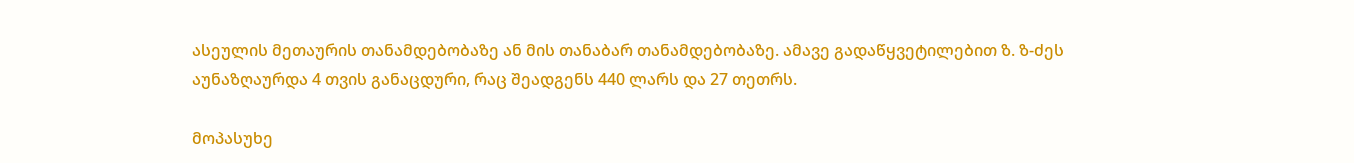ასეულის მეთაურის თანამდებობაზე ან მის თანაბარ თანამდებობაზე. ამავე გადაწყვეტილებით ზ. ზ-ძეს აუნაზღაურდა 4 თვის განაცდური, რაც შეადგენს 440 ლარს და 27 თეთრს.

მოპასუხე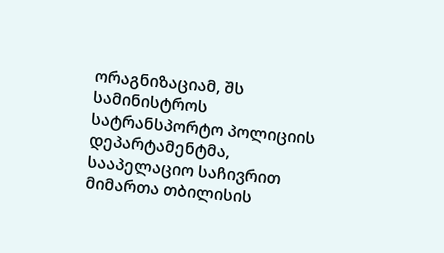ორაგნიზაციამ, შს სამინისტროს სატრანსპორტო პოლიციის დეპარტამენტმა, სააპელაციო საჩივრით მიმართა თბილისის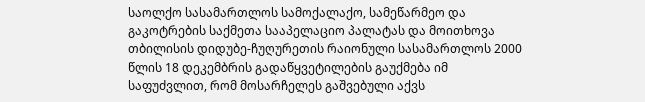საოლქო სასამართლოს სამოქალაქო, სამეწარმეო და გაკოტრების საქმეთა სააპელაციო პალატას და მოითხოვა თბილისის დიდუბე-ჩუღურეთის რაიონული სასამართლოს 2000 წლის 18 დეკემბრის გადაწყვეტილების გაუქმება იმ საფუძვლით, რომ მოსარჩელეს გაშვებული აქვს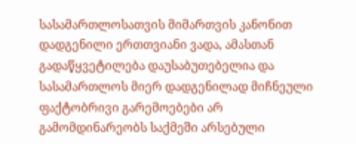სასამართლოსათვის მიმართვის კანონით დადგენილი ერთთვიანი ვადა, ამასთან გადაწყვეტილება დაუსაბუთებელია და სასამართლოს მიერ დადგენილად მიჩნეული ფაქტობრივი გარემოებები არ გამომდინარეობს საქმეში არსებული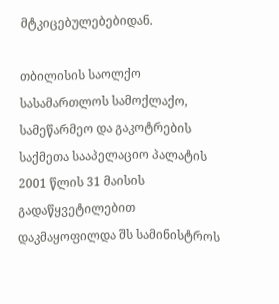მტკიცებულებებიდან.

თბილისის საოლქო სასამართლოს სამოქლაქო, სამეწარმეო და გაკოტრების საქმეთა სააპელაციო პალატის 2001 წლის 31 მაისის გადაწყვეტილებით დაკმაყოფილდა შს სამინისტროს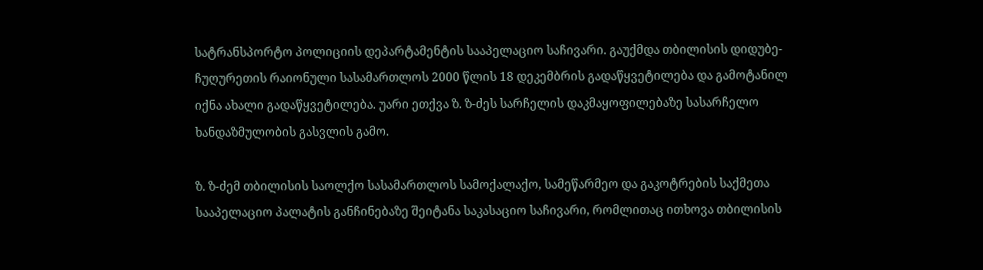სატრანსპორტო პოლიციის დეპარტამენტის სააპელაციო საჩივარი. გაუქმდა თბილისის დიდუბე-ჩუღურეთის რაიონული სასამართლოს 2000 წლის 18 დეკემბრის გადაწყვეტილება და გამოტანილ იქნა ახალი გადაწყვეტილება. უარი ეთქვა ზ. ზ-ძეს სარჩელის დაკმაყოფილებაზე სასარჩელო ხანდაზმულობის გასვლის გამო.

ზ. ზ-ძემ თბილისის საოლქო სასამართლოს სამოქალაქო, სამეწარმეო და გაკოტრების საქმეთა სააპელაციო პალატის განჩინებაზე შეიტანა საკასაციო საჩივარი, რომლითაც ითხოვა თბილისის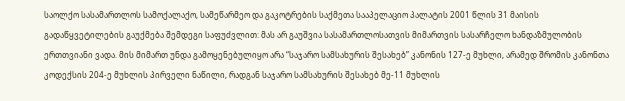საოლქო სასამართლოს სამოქალაქო, სამეწარმეო და გაკოტრების საქმეთა სააპელაციო პალატის 2001 წლის 31 მაისის გადაწყვეტილების გაუქმება შემდეგი საფუძვლით: მას არ გაუშვია სასამართლოსათვის მიმართვის სასარჩელო ხანდაზმულობის ერთთვიანი ვადა. მის მიმართ უნდა გამოყენებულიყო არა “საჯარო სამსახურის შესახებ” კანონის 127-ე მუხლი, არამედ შრომის კანონთა კოდექსის 204-ე მუხლის პირველი ნაწილი, რადგან საჯარო სამსახურის შესახებ მე-11 მუხლის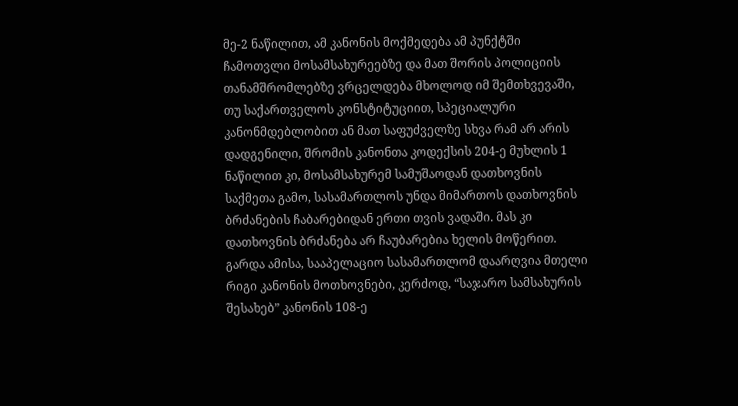მე-2 ნაწილით, ამ კანონის მოქმედება ამ პუნქტში ჩამოთვლი მოსამსახურეებზე და მათ შორის პოლიციის თანამშრომლებზე ვრცელდება მხოლოდ იმ შემთხვევაში, თუ საქართველოს კონსტიტუციით, სპეციალური კანონმდებლობით ან მათ საფუძველზე სხვა რამ არ არის დადგენილი, შრომის კანონთა კოდექსის 204-ე მუხლის 1 ნაწილით კი, მოსამსახურემ სამუშაოდან დათხოვნის საქმეთა გამო, სასამართლოს უნდა მიმართოს დათხოვნის ბრძანების ჩაბარებიდან ერთი თვის ვადაში. მას კი დათხოვნის ბრძანება არ ჩაუბარებია ხელის მოწერით. გარდა ამისა, სააპელაციო სასამართლომ დაარღვია მთელი რიგი კანონის მოთხოვნები, კერძოდ, “საჯარო სამსახურის შესახებ” კანონის 108-ე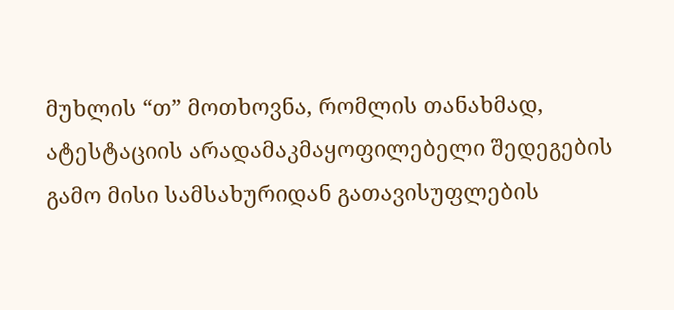მუხლის “თ” მოთხოვნა, რომლის თანახმად, ატესტაციის არადამაკმაყოფილებელი შედეგების გამო მისი სამსახურიდან გათავისუფლების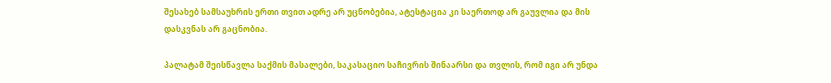შესახებ სამსაუხრის ერთი თვით ადრე არ უცნობებია, ატესტაცია კი საერთოდ არ გაუვლია და მის დასკვნას არ გაცნობია.

პალატამ შეისწავლა საქმის მასალები, საკასაციო საჩივრის შინაარსი და თვლის, რომ იგი არ უნდა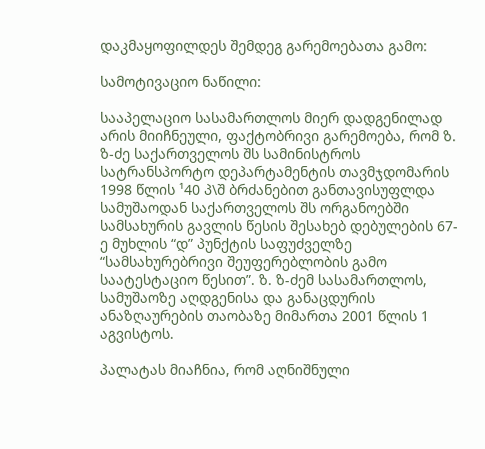დაკმაყოფილდეს შემდეგ გარემოებათა გამო:

სამოტივაციო ნაწილი:

სააპელაციო სასამართლოს მიერ დადგენილად არის მიიჩნეული, ფაქტობრივი გარემოება, რომ ზ. ზ-ძე საქართველოს შს სამინისტროს სატრანსპორტო დეპარტამენტის თავმჯდომარის 1998 წლის ¹40 პ\შ ბრძანებით განთავისუფლდა სამუშაოდან საქართველოს შს ორგანოებში სამსახურის გავლის წესის შესახებ დებულების 67-ე მუხლის “დ” პუნქტის საფუძველზე “სამსახურებრივი შეუფერებლობის გამო საატესტაციო წესით”. ზ. ზ-ძემ სასამართლოს, სამუშაოზე აღდგენისა და განაცდურის ანაზღაურების თაობაზე მიმართა 2001 წლის 1 აგვისტოს.

პალატას მიაჩნია, რომ აღნიშნული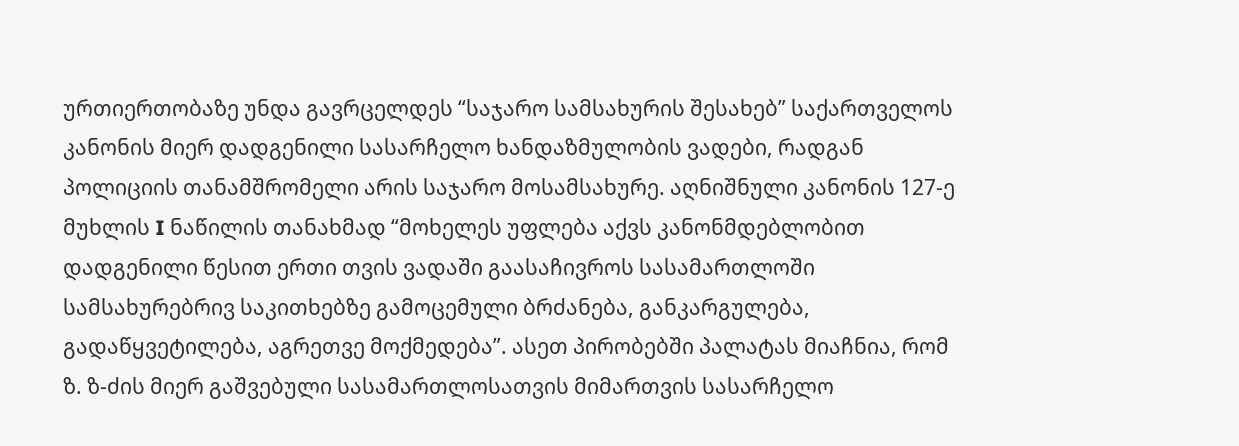ურთიერთობაზე უნდა გავრცელდეს “საჯარო სამსახურის შესახებ” საქართველოს კანონის მიერ დადგენილი სასარჩელო ხანდაზმულობის ვადები, რადგან პოლიციის თანამშრომელი არის საჯარო მოსამსახურე. აღნიშნული კანონის 127-ე მუხლის I ნაწილის თანახმად “მოხელეს უფლება აქვს კანონმდებლობით დადგენილი წესით ერთი თვის ვადაში გაასაჩივროს სასამართლოში სამსახურებრივ საკითხებზე გამოცემული ბრძანება, განკარგულება, გადაწყვეტილება, აგრეთვე მოქმედება”. ასეთ პირობებში პალატას მიაჩნია, რომ ზ. ზ-ძის მიერ გაშვებული სასამართლოსათვის მიმართვის სასარჩელო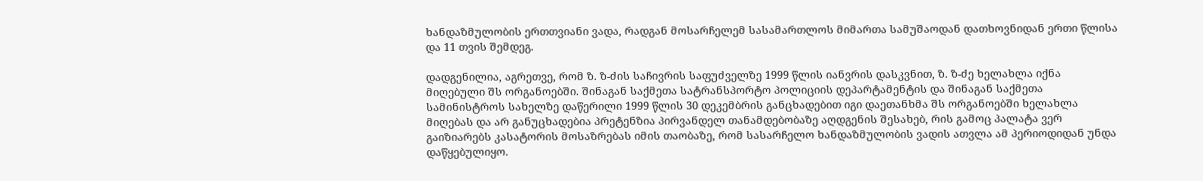ხანდაზმულობის ერთთვიანი ვადა, რადგან მოსარჩელემ სასამართლოს მიმართა სამუშაოდან დათხოვნიდან ერთი წლისა და 11 თვის შემდეგ.

დადგენილია, აგრეთვე, რომ ზ. ზ-ძის საჩივრის საფუძველზე 1999 წლის იანვრის დასკვნით, ზ. ზ-ძე ხელახლა იქნა მიღებული შს ორგანოებში. შინაგან საქმეთა სატრანსპორტო პოლიციის დეპარტამენტის და შინაგან საქმეთა სამინისტროს სახელზე დაწერილი 1999 წლის 30 დეკემბრის განცხადებით იგი დაეთანხმა შს ორგანოებში ხელახლა მიღებას და არ განუცხადებია პრეტენზია პირვანდელ თანამდებობაზე აღდგენის შესახებ, რის გამოც პალატა ვერ გაიზიარებს კასატორის მოსაზრებას იმის თაობაზე, რომ სასარჩელო ხანდაზმულობის ვადის ათვლა ამ პერიოდიდან უნდა დაწყებულიყო.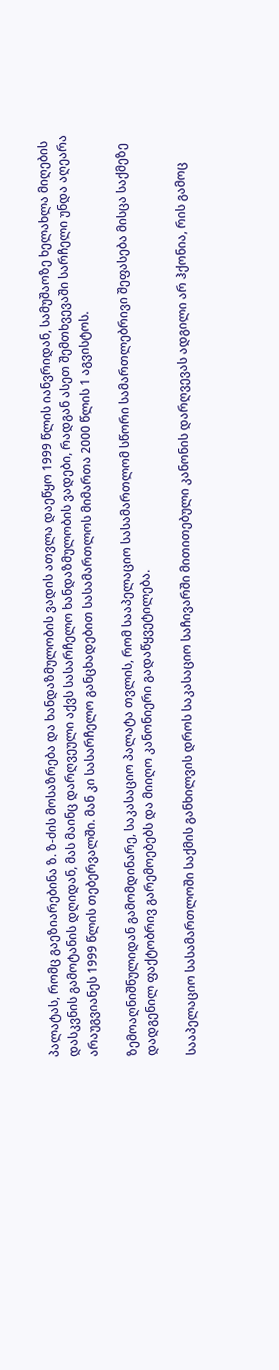პალატას, რომც გაეზიარებინა ზ. ზ-ძის მოსაზრება და ხანდაზმულობის ვადის ათვლა დაეწყო 1999 წლის იანვრიდან, სამუშაოზე ხელახლა მიღების დასკვნის გამოტანის დღიდან, მას მაინც დარღვეული აქვს სასარჩელო ხანდაზმულობის ვადები, რადგან ასეთ შემთხვევაში სარჩელი უნდა აღეარა არაუგვიანეს 1999 წლის თებერვალში. მან კი სასარჩელო განცხადებით სასამართლოს მიმართა 2000 წლის 1 აგვისტოს.

ზემოაღნიშნულიდან გამომდინარე, საკასაციო პალატა თვლის, რომ სააპელაციო სასამართლომ სწორი სამართლებრივი შეფასება მისცა საქმეზე დადგენილ ფაქტობრივ გარემოებებს და მიიღო კანონიერი გადაწყვეტილება.

სააპელაციო სასამართლოში საქმის განხილვის დროს საკასაციო საჩივარში მითითებული კანონის დარღვევას ადგილი არ ჰქონია, რის გამოც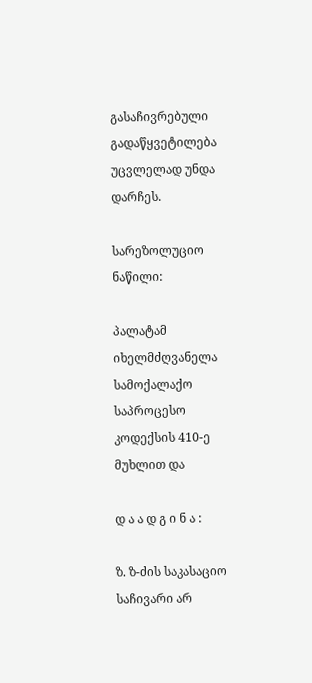გასაჩივრებული გადაწყვეტილება უცვლელად უნდა დარჩეს.

სარეზოლუციო ნაწილი:

პალატამ იხელმძღვანელა სამოქალაქო საპროცესო კოდექსის 410-ე მუხლით და

დ ა ა დ გ ი ნ ა :

ზ. ზ-ძის საკასაციო საჩივარი არ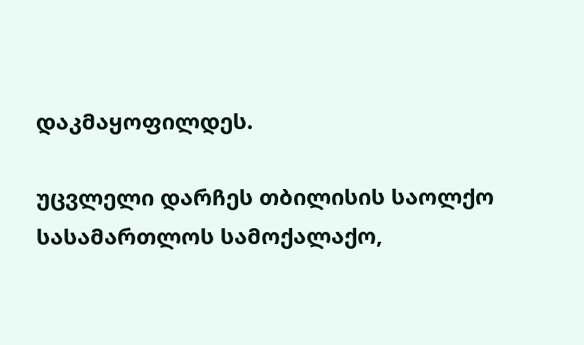დაკმაყოფილდეს.

უცვლელი დარჩეს თბილისის საოლქო სასამართლოს სამოქალაქო,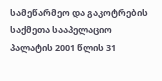სამეწარმეო და გაკოტრების საქმეთა სააპელაციო პალატის 2001 წლის 31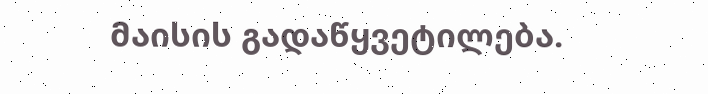მაისის გადაწყვეტილება.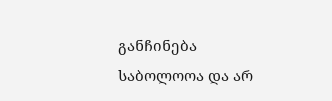განჩინება საბოლოოა და არ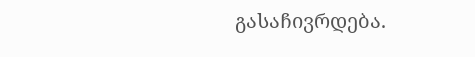გასაჩივრდება.